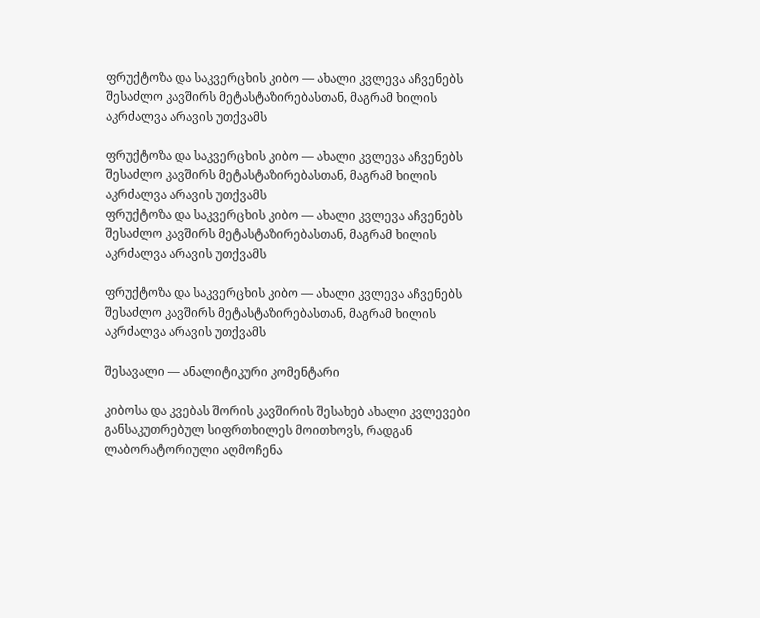ფრუქტოზა და საკვერცხის კიბო — ახალი კვლევა აჩვენებს შესაძლო კავშირს მეტასტაზირებასთან, მაგრამ ხილის აკრძალვა არავის უთქვამს

ფრუქტოზა და საკვერცხის კიბო — ახალი კვლევა აჩვენებს შესაძლო კავშირს მეტასტაზირებასთან, მაგრამ ხილის აკრძალვა არავის უთქვამს
ფრუქტოზა და საკვერცხის კიბო — ახალი კვლევა აჩვენებს შესაძლო კავშირს მეტასტაზირებასთან, მაგრამ ხილის აკრძალვა არავის უთქვამს

ფრუქტოზა და საკვერცხის კიბო — ახალი კვლევა აჩვენებს შესაძლო კავშირს მეტასტაზირებასთან, მაგრამ ხილის აკრძალვა არავის უთქვამს

შესავალი — ანალიტიკური კომენტარი

კიბოსა და კვებას შორის კავშირის შესახებ ახალი კვლევები განსაკუთრებულ სიფრთხილეს მოითხოვს, რადგან ლაბორატორიული აღმოჩენა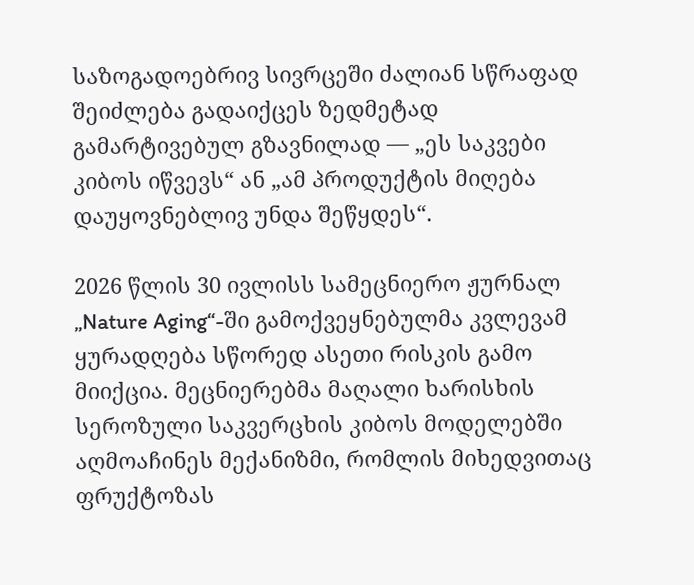საზოგადოებრივ სივრცეში ძალიან სწრაფად შეიძლება გადაიქცეს ზედმეტად გამარტივებულ გზავნილად — „ეს საკვები კიბოს იწვევს“ ან „ამ პროდუქტის მიღება დაუყოვნებლივ უნდა შეწყდეს“.

2026 წლის 30 ივლისს სამეცნიერო ჟურნალ „Nature Aging“-ში გამოქვეყნებულმა კვლევამ ყურადღება სწორედ ასეთი რისკის გამო მიიქცია. მეცნიერებმა მაღალი ხარისხის სეროზული საკვერცხის კიბოს მოდელებში აღმოაჩინეს მექანიზმი, რომლის მიხედვითაც ფრუქტოზას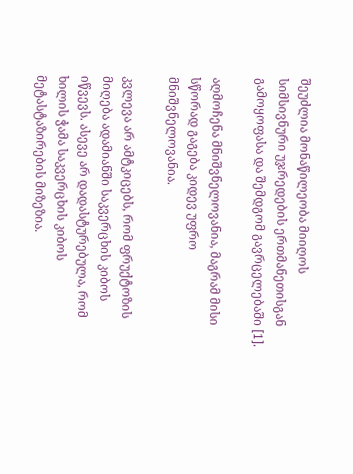შეუძლია მონაწილეობა მიიღოს სიმსივნური უჯრედების ერთმანეთისგან გამოყოფასა და შემდგომ გავრცელებაში [1].

აღმოჩენა მნიშვნელოვანია, მაგრამ მისი სწორად გაგება კიდევ უფრო მნიშვნელოვანია.

კვლევა არ ამტკიცებს, რომ ფრუქტოზის მიღება ადამიანში საკვერცხის კიბოს იწვევს. ასევე არ დადასტურებულა, რომ ხილის ჭამა საკვერცხის კიბოს მეტასტაზირების მიზეზია.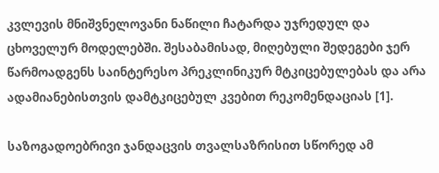კვლევის მნიშვნელოვანი ნაწილი ჩატარდა უჯრედულ და ცხოველურ მოდელებში. შესაბამისად, მიღებული შედეგები ჯერ წარმოადგენს საინტერესო პრეკლინიკურ მტკიცებულებას და არა ადამიანებისთვის დამტკიცებულ კვებით რეკომენდაციას [1].

საზოგადოებრივი ჯანდაცვის თვალსაზრისით სწორედ ამ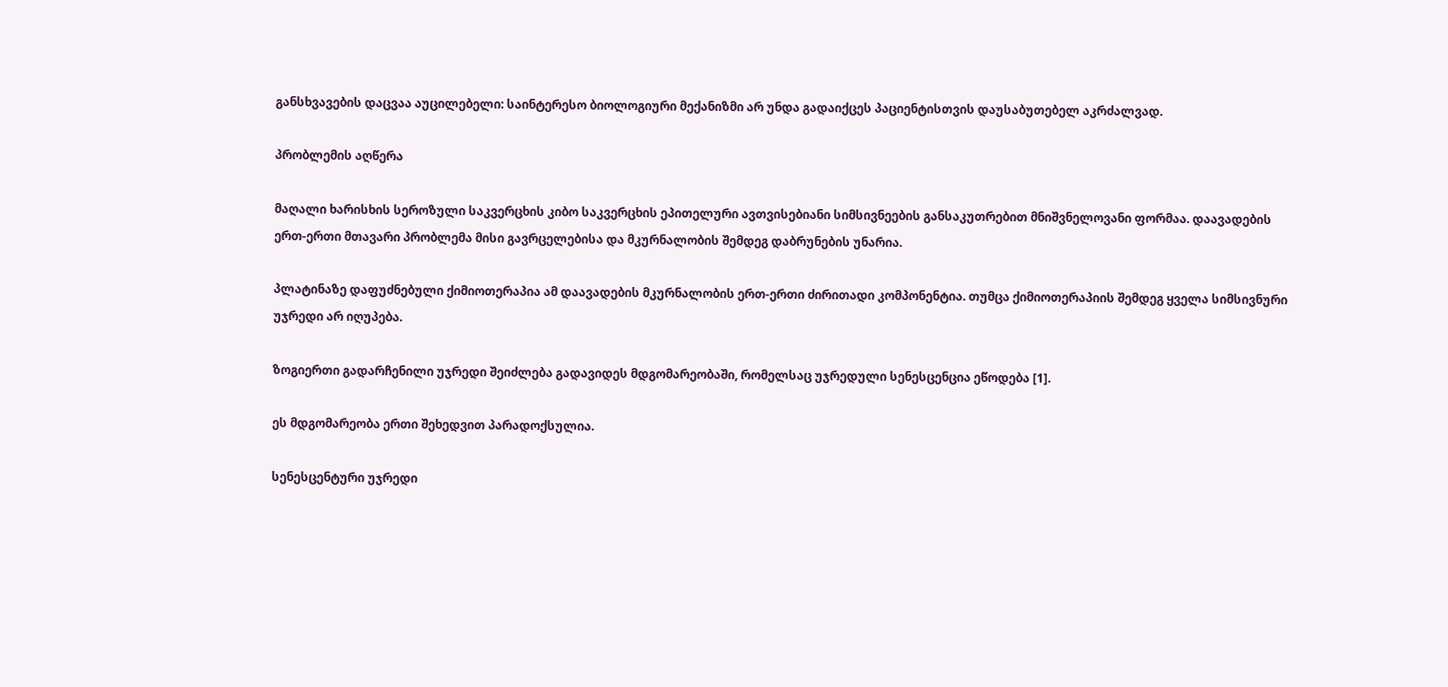განსხვავების დაცვაა აუცილებელი: საინტერესო ბიოლოგიური მექანიზმი არ უნდა გადაიქცეს პაციენტისთვის დაუსაბუთებელ აკრძალვად.

პრობლემის აღწერა

მაღალი ხარისხის სეროზული საკვერცხის კიბო საკვერცხის ეპითელური ავთვისებიანი სიმსივნეების განსაკუთრებით მნიშვნელოვანი ფორმაა. დაავადების ერთ-ერთი მთავარი პრობლემა მისი გავრცელებისა და მკურნალობის შემდეგ დაბრუნების უნარია.

პლატინაზე დაფუძნებული ქიმიოთერაპია ამ დაავადების მკურნალობის ერთ-ერთი ძირითადი კომპონენტია. თუმცა ქიმიოთერაპიის შემდეგ ყველა სიმსივნური უჯრედი არ იღუპება.

ზოგიერთი გადარჩენილი უჯრედი შეიძლება გადავიდეს მდგომარეობაში, რომელსაც უჯრედული სენესცენცია ეწოდება [1].

ეს მდგომარეობა ერთი შეხედვით პარადოქსულია.

სენესცენტური უჯრედი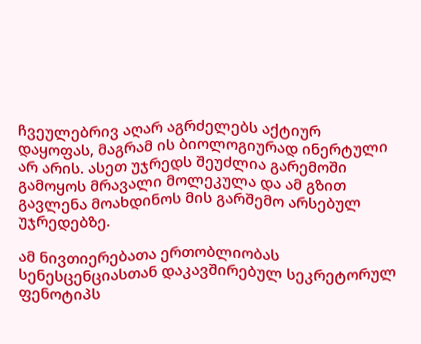ჩვეულებრივ აღარ აგრძელებს აქტიურ დაყოფას, მაგრამ ის ბიოლოგიურად ინერტული არ არის. ასეთ უჯრედს შეუძლია გარემოში გამოყოს მრავალი მოლეკულა და ამ გზით გავლენა მოახდინოს მის გარშემო არსებულ უჯრედებზე.

ამ ნივთიერებათა ერთობლიობას სენესცენციასთან დაკავშირებულ სეკრეტორულ ფენოტიპს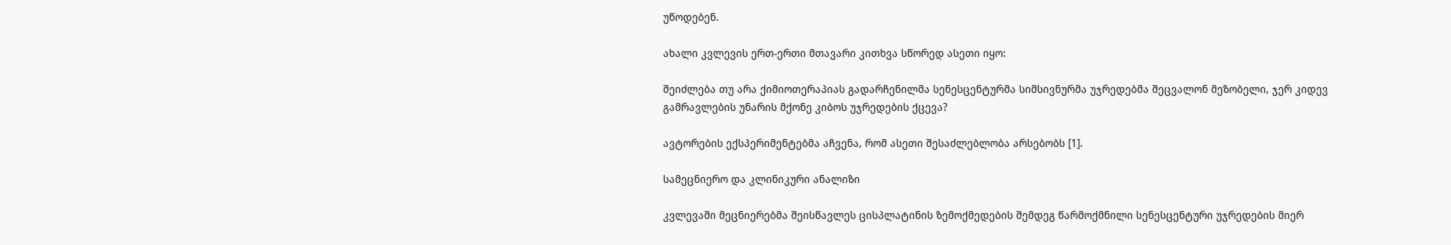უწოდებენ.

ახალი კვლევის ერთ-ერთი მთავარი კითხვა სწორედ ასეთი იყო:

შეიძლება თუ არა ქიმიოთერაპიას გადარჩენილმა სენესცენტურმა სიმსივნურმა უჯრედებმა შეცვალონ მეზობელი, ჯერ კიდევ გამრავლების უნარის მქონე კიბოს უჯრედების ქცევა?

ავტორების ექსპერიმენტებმა აჩვენა, რომ ასეთი შესაძლებლობა არსებობს [1].

სამეცნიერო და კლინიკური ანალიზი

კვლევაში მეცნიერებმა შეისწავლეს ცისპლატინის ზემოქმედების შემდეგ წარმოქმნილი სენესცენტური უჯრედების მიერ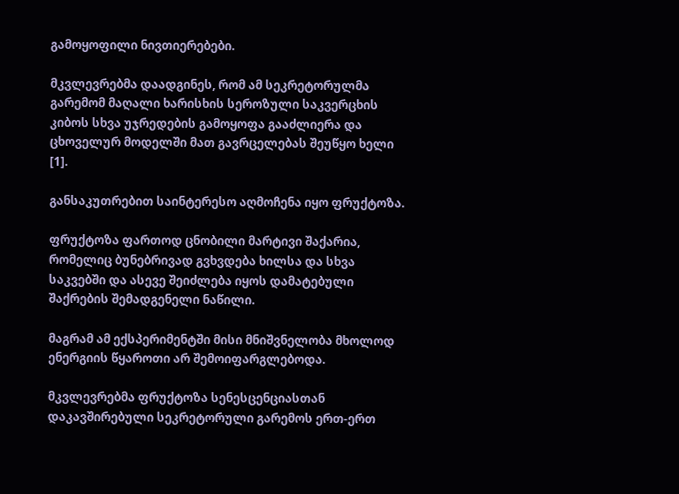გამოყოფილი ნივთიერებები.

მკვლევრებმა დაადგინეს, რომ ამ სეკრეტორულმა გარემომ მაღალი ხარისხის სეროზული საკვერცხის კიბოს სხვა უჯრედების გამოყოფა გააძლიერა და ცხოველურ მოდელში მათ გავრცელებას შეუწყო ხელი [1].

განსაკუთრებით საინტერესო აღმოჩენა იყო ფრუქტოზა.

ფრუქტოზა ფართოდ ცნობილი მარტივი შაქარია, რომელიც ბუნებრივად გვხვდება ხილსა და სხვა საკვებში და ასევე შეიძლება იყოს დამატებული შაქრების შემადგენელი ნაწილი.

მაგრამ ამ ექსპერიმენტში მისი მნიშვნელობა მხოლოდ ენერგიის წყაროთი არ შემოიფარგლებოდა.

მკვლევრებმა ფრუქტოზა სენესცენციასთან დაკავშირებული სეკრეტორული გარემოს ერთ-ერთ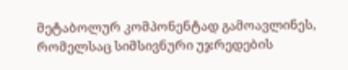მეტაბოლურ კომპონენტად გამოავლინეს, რომელსაც სიმსივნური უჯრედების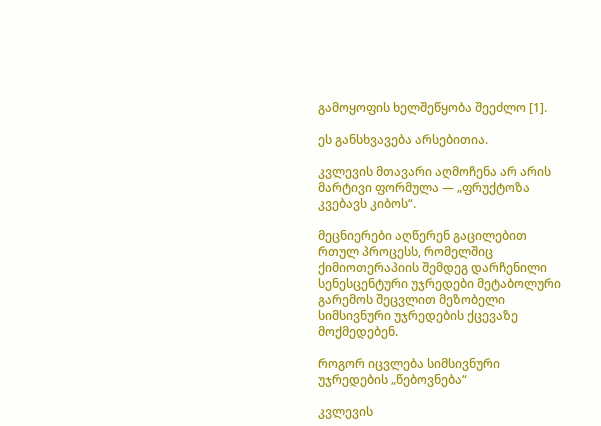გამოყოფის ხელშეწყობა შეეძლო [1].

ეს განსხვავება არსებითია.

კვლევის მთავარი აღმოჩენა არ არის მარტივი ფორმულა — „ფრუქტოზა კვებავს კიბოს“.

მეცნიერები აღწერენ გაცილებით რთულ პროცესს, რომელშიც ქიმიოთერაპიის შემდეგ დარჩენილი სენესცენტური უჯრედები მეტაბოლური გარემოს შეცვლით მეზობელი სიმსივნური უჯრედების ქცევაზე მოქმედებენ.

როგორ იცვლება სიმსივნური უჯრედების „წებოვნება“

კვლევის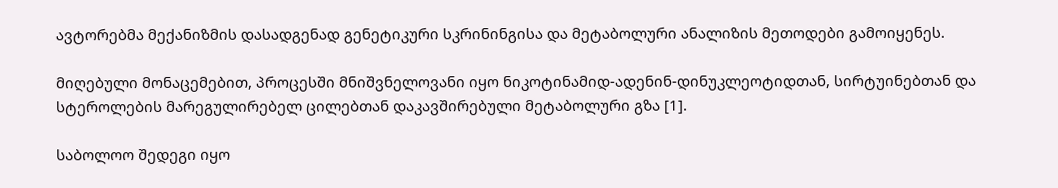ავტორებმა მექანიზმის დასადგენად გენეტიკური სკრინინგისა და მეტაბოლური ანალიზის მეთოდები გამოიყენეს.

მიღებული მონაცემებით, პროცესში მნიშვნელოვანი იყო ნიკოტინამიდ-ადენინ-დინუკლეოტიდთან, სირტუინებთან და სტეროლების მარეგულირებელ ცილებთან დაკავშირებული მეტაბოლური გზა [1].

საბოლოო შედეგი იყო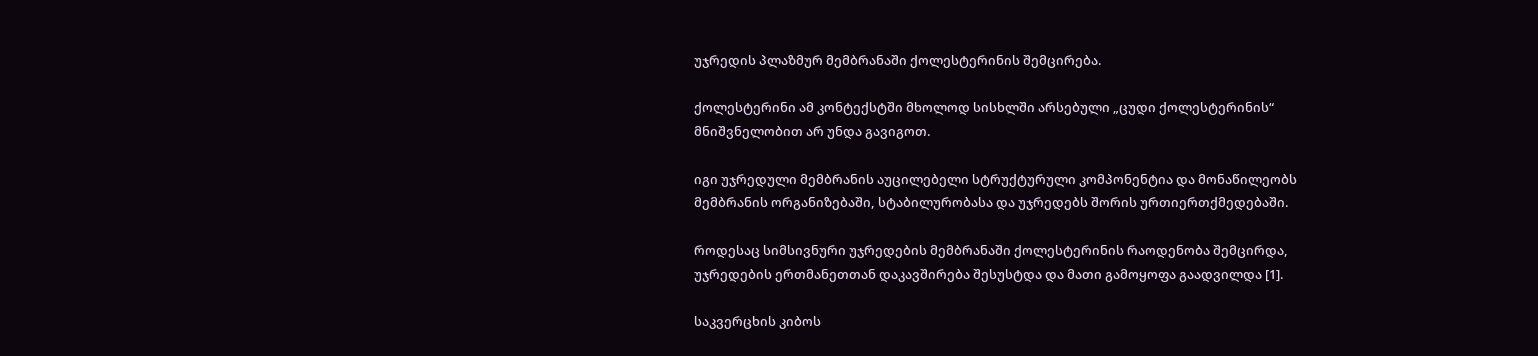უჯრედის პლაზმურ მემბრანაში ქოლესტერინის შემცირება.

ქოლესტერინი ამ კონტექსტში მხოლოდ სისხლში არსებული „ცუდი ქოლესტერინის“ მნიშვნელობით არ უნდა გავიგოთ.

იგი უჯრედული მემბრანის აუცილებელი სტრუქტურული კომპონენტია და მონაწილეობს მემბრანის ორგანიზებაში, სტაბილურობასა და უჯრედებს შორის ურთიერთქმედებაში.

როდესაც სიმსივნური უჯრედების მემბრანაში ქოლესტერინის რაოდენობა შემცირდა, უჯრედების ერთმანეთთან დაკავშირება შესუსტდა და მათი გამოყოფა გაადვილდა [1].

საკვერცხის კიბოს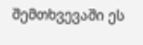შემთხვევაში ეს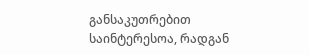განსაკუთრებით საინტერესოა, რადგან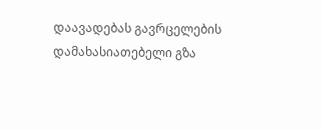დაავადებას გავრცელების დამახასიათებელი გზა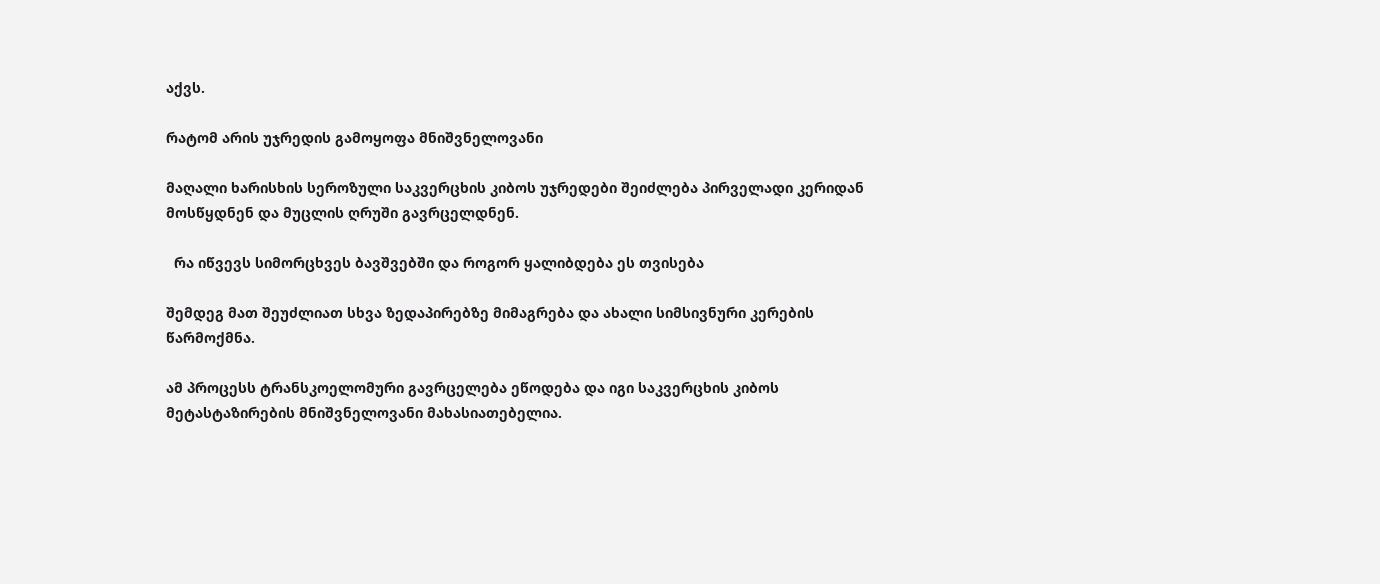აქვს.

რატომ არის უჯრედის გამოყოფა მნიშვნელოვანი

მაღალი ხარისხის სეროზული საკვერცხის კიბოს უჯრედები შეიძლება პირველადი კერიდან მოსწყდნენ და მუცლის ღრუში გავრცელდნენ.

  რა იწვევს სიმორცხვეს ბავშვებში და როგორ ყალიბდება ეს თვისება

შემდეგ მათ შეუძლიათ სხვა ზედაპირებზე მიმაგრება და ახალი სიმსივნური კერების წარმოქმნა.

ამ პროცესს ტრანსკოელომური გავრცელება ეწოდება და იგი საკვერცხის კიბოს მეტასტაზირების მნიშვნელოვანი მახასიათებელია.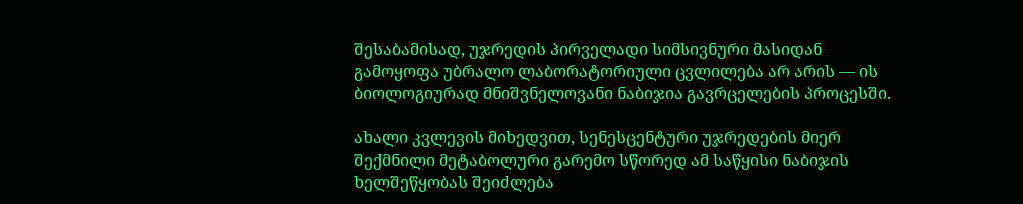შესაბამისად, უჯრედის პირველადი სიმსივნური მასიდან გამოყოფა უბრალო ლაბორატორიული ცვლილება არ არის — ის ბიოლოგიურად მნიშვნელოვანი ნაბიჯია გავრცელების პროცესში.

ახალი კვლევის მიხედვით, სენესცენტური უჯრედების მიერ შექმნილი მეტაბოლური გარემო სწორედ ამ საწყისი ნაბიჯის ხელშეწყობას შეიძლება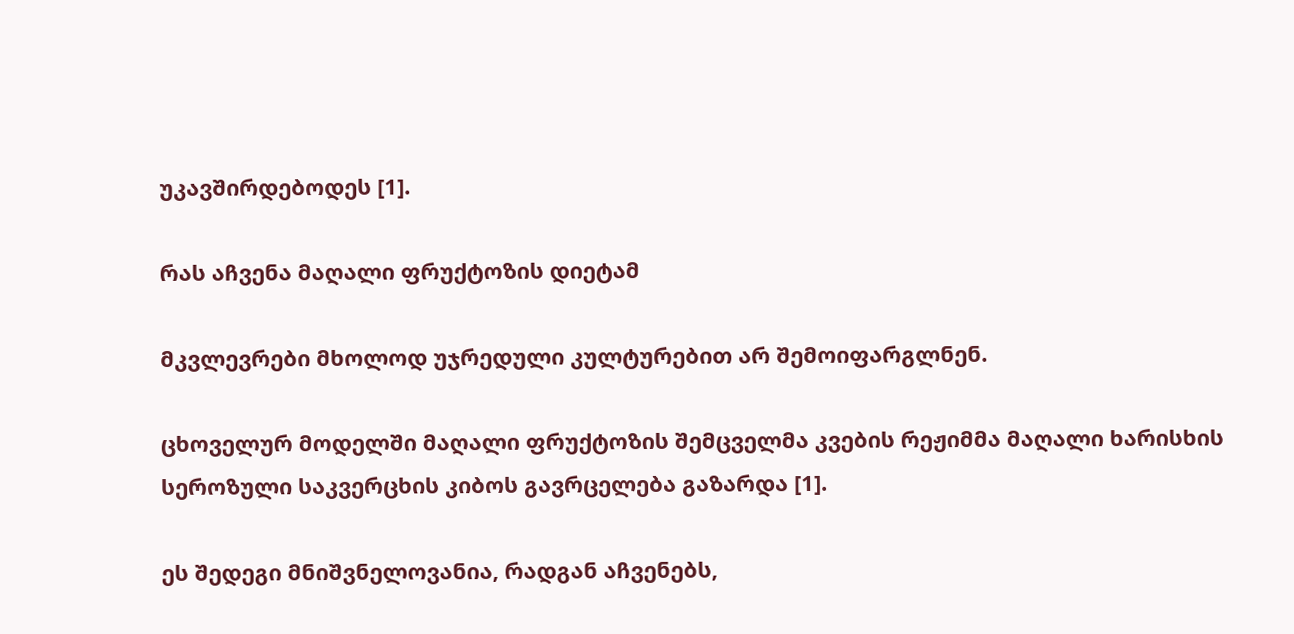უკავშირდებოდეს [1].

რას აჩვენა მაღალი ფრუქტოზის დიეტამ

მკვლევრები მხოლოდ უჯრედული კულტურებით არ შემოიფარგლნენ.

ცხოველურ მოდელში მაღალი ფრუქტოზის შემცველმა კვების რეჟიმმა მაღალი ხარისხის სეროზული საკვერცხის კიბოს გავრცელება გაზარდა [1].

ეს შედეგი მნიშვნელოვანია, რადგან აჩვენებს,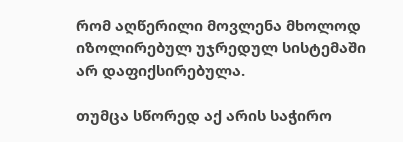რომ აღწერილი მოვლენა მხოლოდ იზოლირებულ უჯრედულ სისტემაში არ დაფიქსირებულა.

თუმცა სწორედ აქ არის საჭირო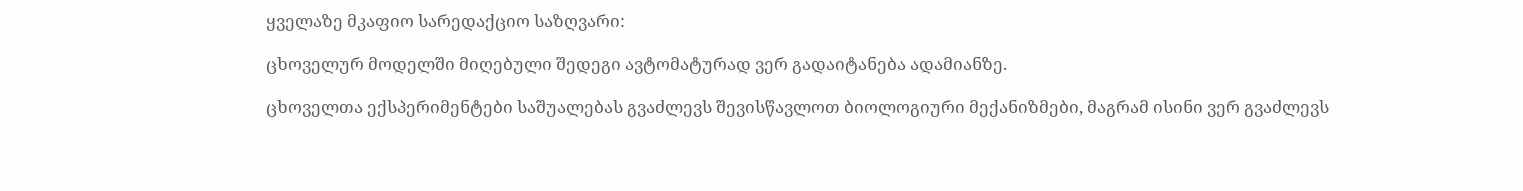ყველაზე მკაფიო სარედაქციო საზღვარი:

ცხოველურ მოდელში მიღებული შედეგი ავტომატურად ვერ გადაიტანება ადამიანზე.

ცხოველთა ექსპერიმენტები საშუალებას გვაძლევს შევისწავლოთ ბიოლოგიური მექანიზმები, მაგრამ ისინი ვერ გვაძლევს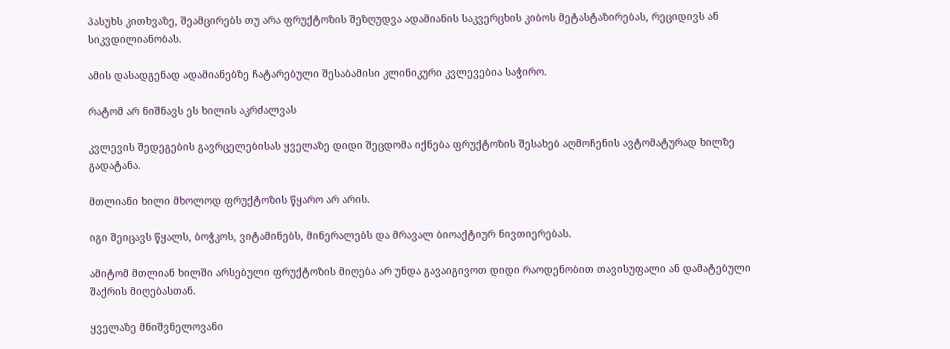პასუხს კითხვაზე, შეამცირებს თუ არა ფრუქტოზის შეზღუდვა ადამიანის საკვერცხის კიბოს მეტასტაზირებას, რეციდივს ან სიკვდილიანობას.

ამის დასადგენად ადამიანებზე ჩატარებული შესაბამისი კლინიკური კვლევებია საჭირო.

რატომ არ ნიშნავს ეს ხილის აკრძალვას

კვლევის შედეგების გავრცელებისას ყველაზე დიდი შეცდომა იქნება ფრუქტოზის შესახებ აღმოჩენის ავტომატურად ხილზე გადატანა.

მთლიანი ხილი მხოლოდ ფრუქტოზის წყარო არ არის.

იგი შეიცავს წყალს, ბოჭკოს, ვიტამინებს, მინერალებს და მრავალ ბიოაქტიურ ნივთიერებას.

ამიტომ მთლიან ხილში არსებული ფრუქტოზის მიღება არ უნდა გავაიგივოთ დიდი რაოდენობით თავისუფალი ან დამატებული შაქრის მიღებასთან.

ყველაზე მნიშვნელოვანი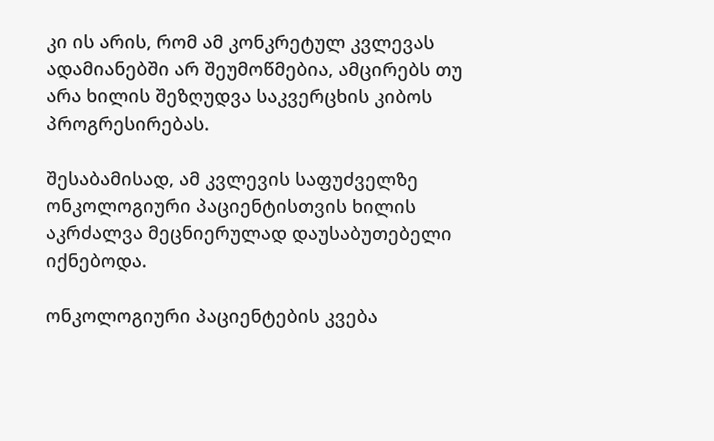კი ის არის, რომ ამ კონკრეტულ კვლევას ადამიანებში არ შეუმოწმებია, ამცირებს თუ არა ხილის შეზღუდვა საკვერცხის კიბოს პროგრესირებას.

შესაბამისად, ამ კვლევის საფუძველზე ონკოლოგიური პაციენტისთვის ხილის აკრძალვა მეცნიერულად დაუსაბუთებელი იქნებოდა.

ონკოლოგიური პაციენტების კვება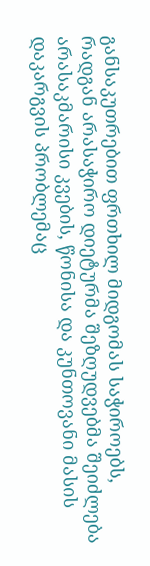განსაკუთრებით ფრთხილ მიდგომას საჭიროებს, რადგან არასაჭირო დიეტურმა შეზღუდვებმა შეიძლება არასაკმარისი კვების, წონისა და კუნთოვანი მასის დაკარგვის პრობლემაც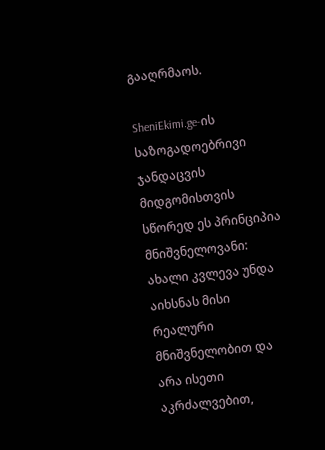გააღრმაოს.

SheniEkimi.ge-ის საზოგადოებრივი ჯანდაცვის მიდგომისთვის სწორედ ეს პრინციპია მნიშვნელოვანი: ახალი კვლევა უნდა აიხსნას მისი რეალური მნიშვნელობით და არა ისეთი აკრძალვებით,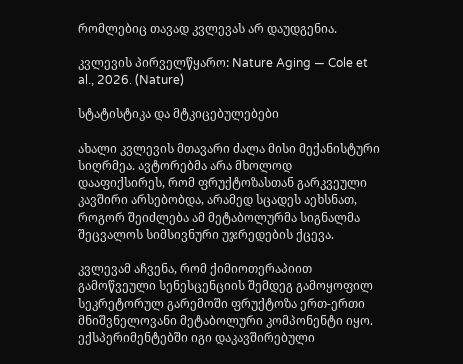რომლებიც თავად კვლევას არ დაუდგენია.

კვლევის პირველწყარო: Nature Aging — Cole et al., 2026. (Nature)

სტატისტიკა და მტკიცებულებები

ახალი კვლევის მთავარი ძალა მისი მექანისტური სიღრმეა. ავტორებმა არა მხოლოდ დააფიქსირეს, რომ ფრუქტოზასთან გარკვეული კავშირი არსებობდა, არამედ სცადეს აეხსნათ, როგორ შეიძლება ამ მეტაბოლურმა სიგნალმა შეცვალოს სიმსივნური უჯრედების ქცევა.

კვლევამ აჩვენა, რომ ქიმიოთერაპიით გამოწვეული სენესცენციის შემდეგ გამოყოფილ სეკრეტორულ გარემოში ფრუქტოზა ერთ-ერთი მნიშვნელოვანი მეტაბოლური კომპონენტი იყო. ექსპერიმენტებში იგი დაკავშირებული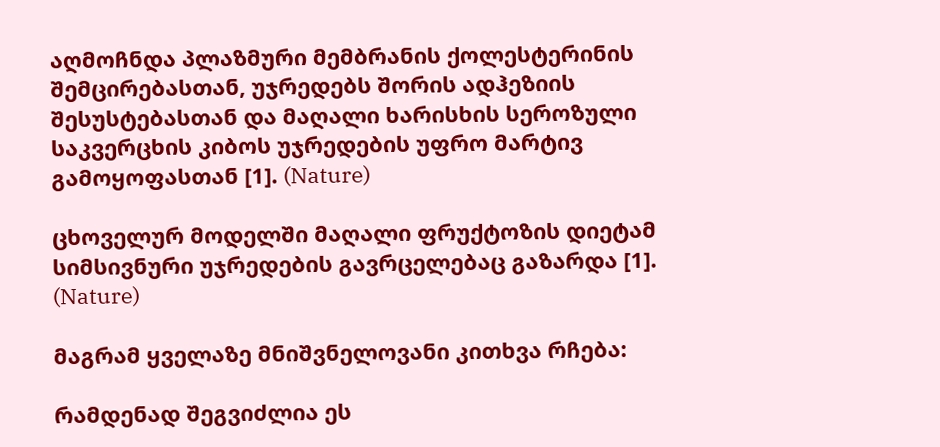აღმოჩნდა პლაზმური მემბრანის ქოლესტერინის შემცირებასთან, უჯრედებს შორის ადჰეზიის შესუსტებასთან და მაღალი ხარისხის სეროზული საკვერცხის კიბოს უჯრედების უფრო მარტივ გამოყოფასთან [1]. (Nature)

ცხოველურ მოდელში მაღალი ფრუქტოზის დიეტამ სიმსივნური უჯრედების გავრცელებაც გაზარდა [1]. (Nature)

მაგრამ ყველაზე მნიშვნელოვანი კითხვა რჩება:

რამდენად შეგვიძლია ეს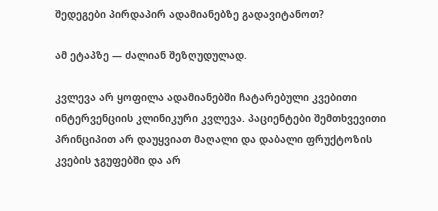შედეგები პირდაპირ ადამიანებზე გადავიტანოთ?

ამ ეტაპზე — ძალიან შეზღუდულად.

კვლევა არ ყოფილა ადამიანებში ჩატარებული კვებითი ინტერვენციის კლინიკური კვლევა. პაციენტები შემთხვევითი პრინციპით არ დაუყვიათ მაღალი და დაბალი ფრუქტოზის კვების ჯგუფებში და არ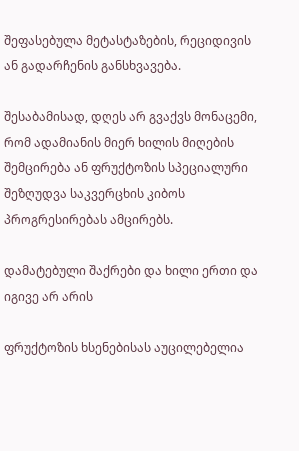შეფასებულა მეტასტაზების, რეციდივის ან გადარჩენის განსხვავება.

შესაბამისად, დღეს არ გვაქვს მონაცემი, რომ ადამიანის მიერ ხილის მიღების შემცირება ან ფრუქტოზის სპეციალური შეზღუდვა საკვერცხის კიბოს პროგრესირებას ამცირებს.

დამატებული შაქრები და ხილი ერთი და იგივე არ არის

ფრუქტოზის ხსენებისას აუცილებელია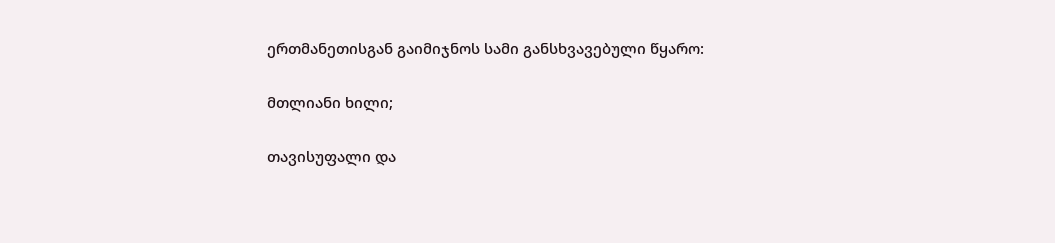ერთმანეთისგან გაიმიჯნოს სამი განსხვავებული წყარო:

მთლიანი ხილი;

თავისუფალი და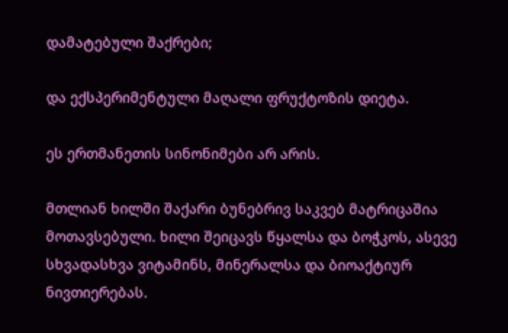დამატებული შაქრები;

და ექსპერიმენტული მაღალი ფრუქტოზის დიეტა.

ეს ერთმანეთის სინონიმები არ არის.

მთლიან ხილში შაქარი ბუნებრივ საკვებ მატრიცაშია მოთავსებული. ხილი შეიცავს წყალსა და ბოჭკოს, ასევე სხვადასხვა ვიტამინს, მინერალსა და ბიოაქტიურ ნივთიერებას.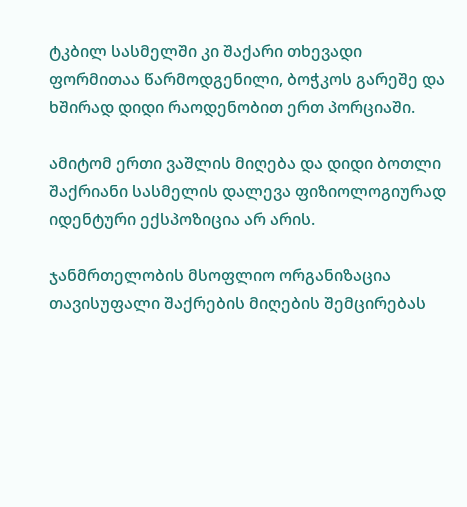ტკბილ სასმელში კი შაქარი თხევადი ფორმითაა წარმოდგენილი, ბოჭკოს გარეშე და ხშირად დიდი რაოდენობით ერთ პორციაში.

ამიტომ ერთი ვაშლის მიღება და დიდი ბოთლი შაქრიანი სასმელის დალევა ფიზიოლოგიურად იდენტური ექსპოზიცია არ არის.

ჯანმრთელობის მსოფლიო ორგანიზაცია თავისუფალი შაქრების მიღების შემცირებას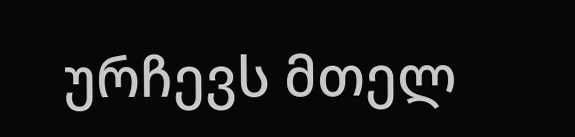ურჩევს მთელ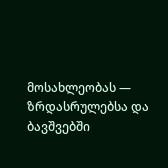მოსახლეობას — ზრდასრულებსა და ბავშვებში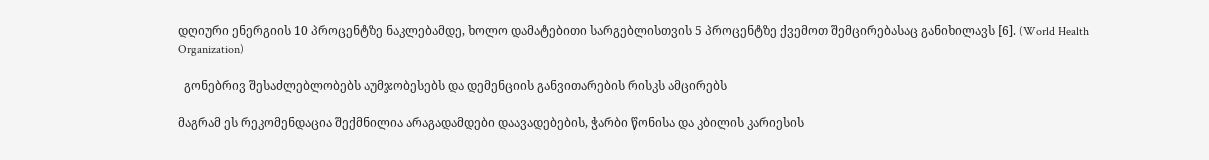დღიური ენერგიის 10 პროცენტზე ნაკლებამდე, ხოლო დამატებითი სარგებლისთვის 5 პროცენტზე ქვემოთ შემცირებასაც განიხილავს [6]. (World Health Organization)

  გონებრივ შესაძლებლობებს აუმჯობესებს და დემენციის განვითარების რისკს ამცირებს

მაგრამ ეს რეკომენდაცია შექმნილია არაგადამდები დაავადებების, ჭარბი წონისა და კბილის კარიესის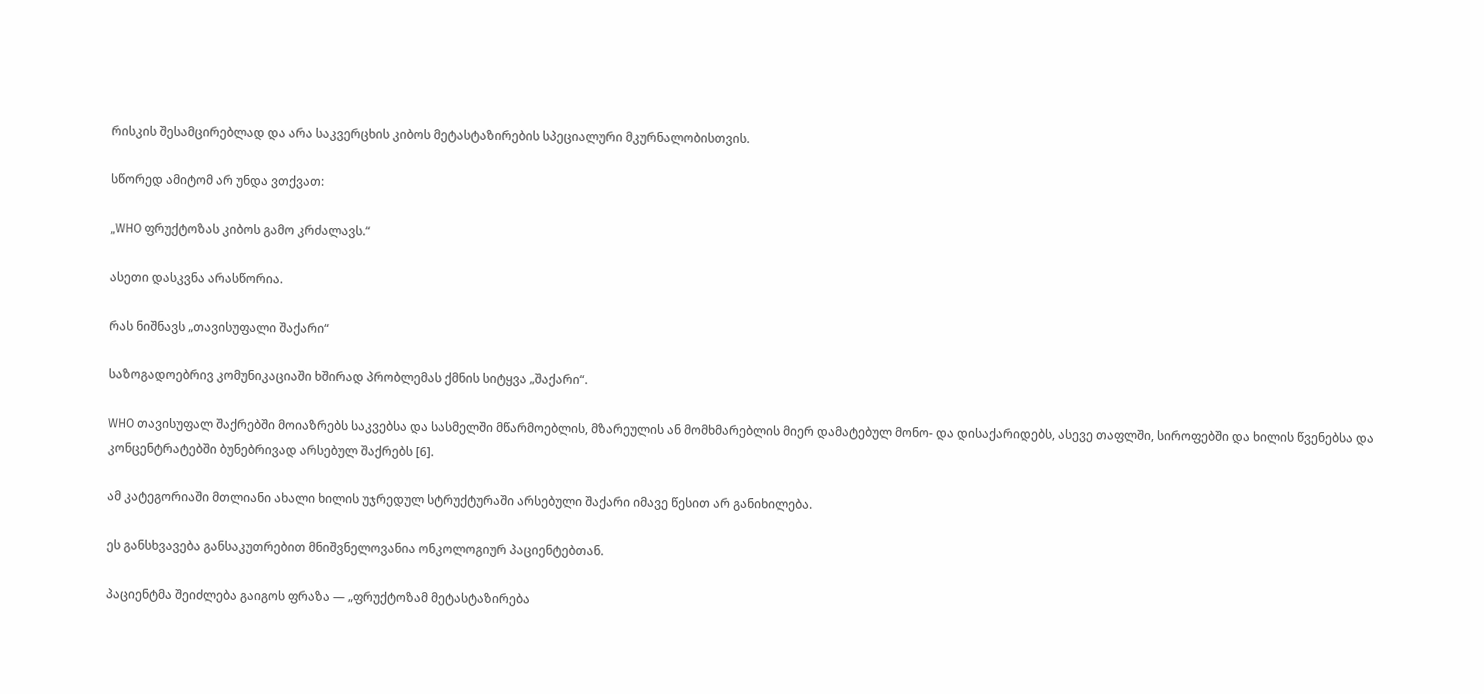რისკის შესამცირებლად და არა საკვერცხის კიბოს მეტასტაზირების სპეციალური მკურნალობისთვის.

სწორედ ამიტომ არ უნდა ვთქვათ:

„WHO ფრუქტოზას კიბოს გამო კრძალავს.“

ასეთი დასკვნა არასწორია.

რას ნიშნავს „თავისუფალი შაქარი“

საზოგადოებრივ კომუნიკაციაში ხშირად პრობლემას ქმნის სიტყვა „შაქარი“.

WHO თავისუფალ შაქრებში მოიაზრებს საკვებსა და სასმელში მწარმოებლის, მზარეულის ან მომხმარებლის მიერ დამატებულ მონო- და დისაქარიდებს, ასევე თაფლში, სიროფებში და ხილის წვენებსა და კონცენტრატებში ბუნებრივად არსებულ შაქრებს [6].

ამ კატეგორიაში მთლიანი ახალი ხილის უჯრედულ სტრუქტურაში არსებული შაქარი იმავე წესით არ განიხილება.

ეს განსხვავება განსაკუთრებით მნიშვნელოვანია ონკოლოგიურ პაციენტებთან.

პაციენტმა შეიძლება გაიგოს ფრაზა — „ფრუქტოზამ მეტასტაზირება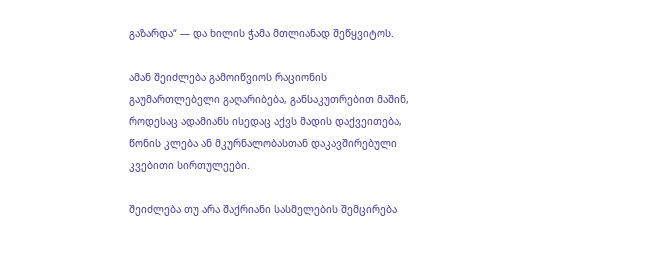გაზარდა“ — და ხილის ჭამა მთლიანად შეწყვიტოს.

ამან შეიძლება გამოიწვიოს რაციონის გაუმართლებელი გაღარიბება, განსაკუთრებით მაშინ, როდესაც ადამიანს ისედაც აქვს მადის დაქვეითება, წონის კლება ან მკურნალობასთან დაკავშირებული კვებითი სირთულეები.

შეიძლება თუ არა შაქრიანი სასმელების შემცირება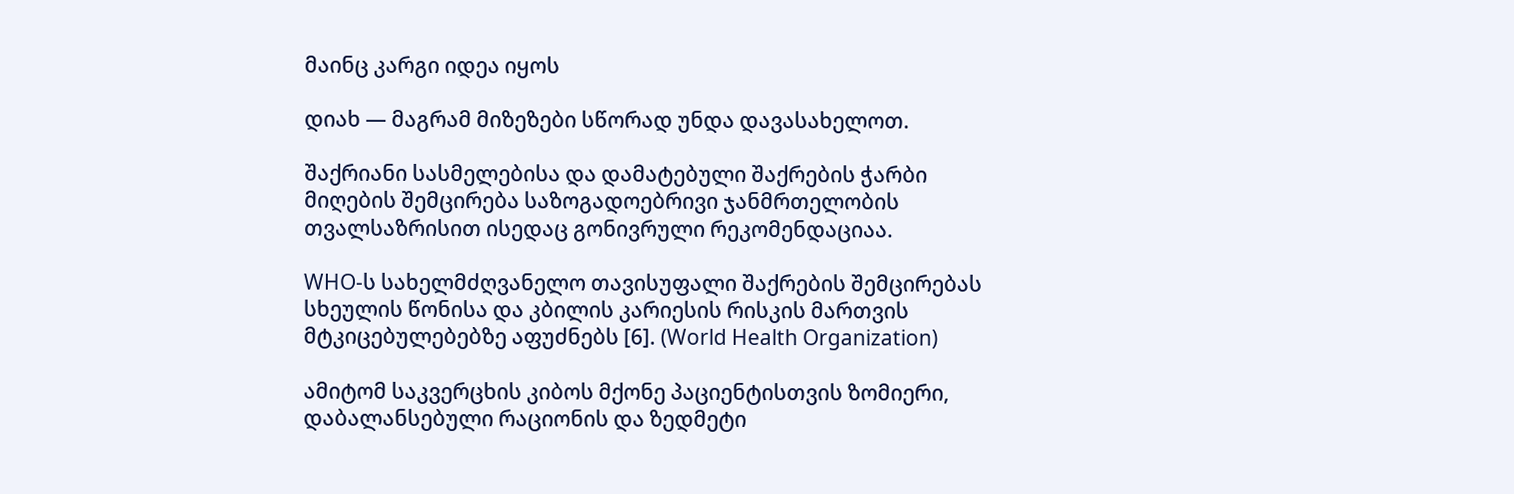მაინც კარგი იდეა იყოს

დიახ — მაგრამ მიზეზები სწორად უნდა დავასახელოთ.

შაქრიანი სასმელებისა და დამატებული შაქრების ჭარბი მიღების შემცირება საზოგადოებრივი ჯანმრთელობის თვალსაზრისით ისედაც გონივრული რეკომენდაციაა.

WHO-ს სახელმძღვანელო თავისუფალი შაქრების შემცირებას სხეულის წონისა და კბილის კარიესის რისკის მართვის მტკიცებულებებზე აფუძნებს [6]. (World Health Organization)

ამიტომ საკვერცხის კიბოს მქონე პაციენტისთვის ზომიერი, დაბალანსებული რაციონის და ზედმეტი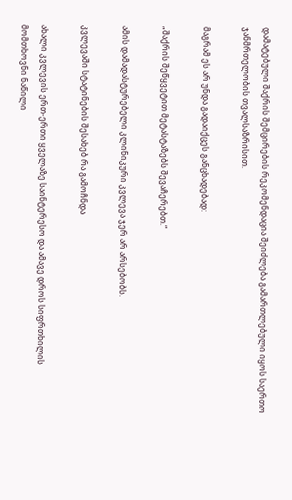დამატებული შაქრის შემცირების რეკომენდაცია შეიძლება გამართლებული იყოს საერთო ჯანმრთელობის თვალსაზრისით.

მაგრამ ეს არ უნდა გადაიქცეს განცხადებად:

„შაქრის შეწყვეტით მეტასტაზებს შევაჩერებთ.“

ამის დამადასტურებელი კლინიკური კვლევა ჯერ არ არსებობს.

კვლევაში სტატინების შესახებ რა გამოჩნდა

ახალი კვლევის ერთ-ერთი ყველაზე საინტერესო და ამავე დროს სიფრთხილის მომთხოვნი ნაწილი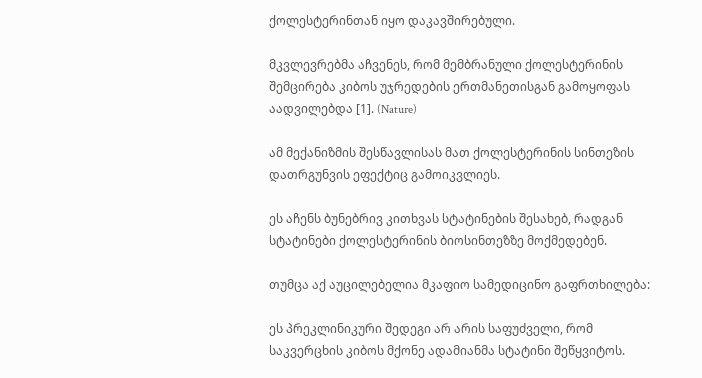ქოლესტერინთან იყო დაკავშირებული.

მკვლევრებმა აჩვენეს, რომ მემბრანული ქოლესტერინის შემცირება კიბოს უჯრედების ერთმანეთისგან გამოყოფას აადვილებდა [1]. (Nature)

ამ მექანიზმის შესწავლისას მათ ქოლესტერინის სინთეზის დათრგუნვის ეფექტიც გამოიკვლიეს.

ეს აჩენს ბუნებრივ კითხვას სტატინების შესახებ, რადგან სტატინები ქოლესტერინის ბიოსინთეზზე მოქმედებენ.

თუმცა აქ აუცილებელია მკაფიო სამედიცინო გაფრთხილება:

ეს პრეკლინიკური შედეგი არ არის საფუძველი, რომ საკვერცხის კიბოს მქონე ადამიანმა სტატინი შეწყვიტოს.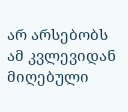არ არსებობს ამ კვლევიდან მიღებული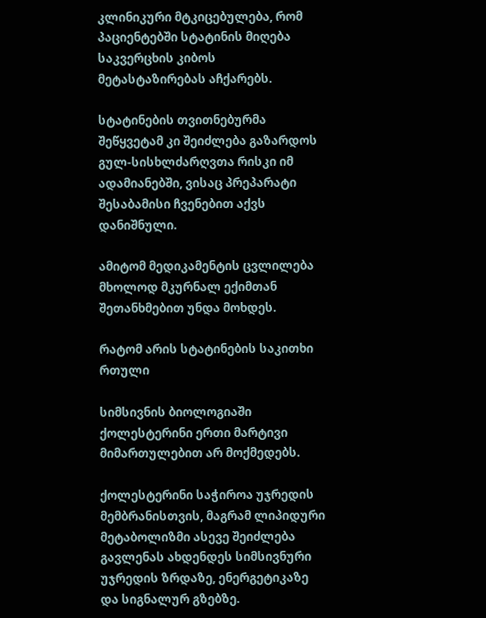კლინიკური მტკიცებულება, რომ პაციენტებში სტატინის მიღება საკვერცხის კიბოს მეტასტაზირებას აჩქარებს.

სტატინების თვითნებურმა შეწყვეტამ კი შეიძლება გაზარდოს გულ-სისხლძარღვთა რისკი იმ ადამიანებში, ვისაც პრეპარატი შესაბამისი ჩვენებით აქვს დანიშნული.

ამიტომ მედიკამენტის ცვლილება მხოლოდ მკურნალ ექიმთან შეთანხმებით უნდა მოხდეს.

რატომ არის სტატინების საკითხი რთული

სიმსივნის ბიოლოგიაში ქოლესტერინი ერთი მარტივი მიმართულებით არ მოქმედებს.

ქოლესტერინი საჭიროა უჯრედის მემბრანისთვის, მაგრამ ლიპიდური მეტაბოლიზმი ასევე შეიძლება გავლენას ახდენდეს სიმსივნური უჯრედის ზრდაზე, ენერგეტიკაზე და სიგნალურ გზებზე.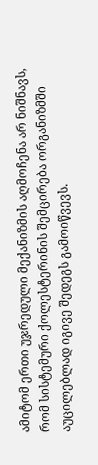ამიტომ ერთი უჯრედული მექანიზმის აღმოჩენა არ ნიშნავს, რომ სისტემური ქოლესტერინის შემცირება ორგანიზმში აუცილებლად იგივე შედეგს გამოიწვევს.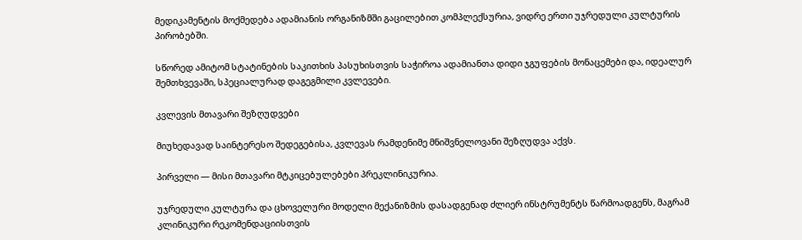მედიკამენტის მოქმედება ადამიანის ორგანიზმში გაცილებით კომპლექსურია, ვიდრე ერთი უჯრედული კულტურის პირობებში.

სწორედ ამიტომ სტატინების საკითხის პასუხისთვის საჭიროა ადამიანთა დიდი ჯგუფების მონაცემები და, იდეალურ შემთხვევაში, სპეციალურად დაგეგმილი კვლევები.

კვლევის მთავარი შეზღუდვები

მიუხედავად საინტერესო შედეგებისა, კვლევას რამდენიმე მნიშვნელოვანი შეზღუდვა აქვს.

პირველი — მისი მთავარი მტკიცებულებები პრეკლინიკურია.

უჯრედული კულტურა და ცხოველური მოდელი მექანიზმის დასადგენად ძლიერ ინსტრუმენტს წარმოადგენს, მაგრამ კლინიკური რეკომენდაციისთვის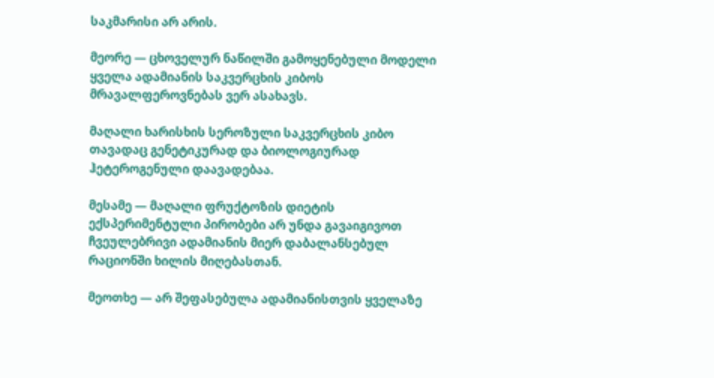საკმარისი არ არის.

მეორე — ცხოველურ ნაწილში გამოყენებული მოდელი ყველა ადამიანის საკვერცხის კიბოს მრავალფეროვნებას ვერ ასახავს.

მაღალი ხარისხის სეროზული საკვერცხის კიბო თავადაც გენეტიკურად და ბიოლოგიურად ჰეტეროგენული დაავადებაა.

მესამე — მაღალი ფრუქტოზის დიეტის ექსპერიმენტული პირობები არ უნდა გავაიგივოთ ჩვეულებრივი ადამიანის მიერ დაბალანსებულ რაციონში ხილის მიღებასთან.

მეოთხე — არ შეფასებულა ადამიანისთვის ყველაზე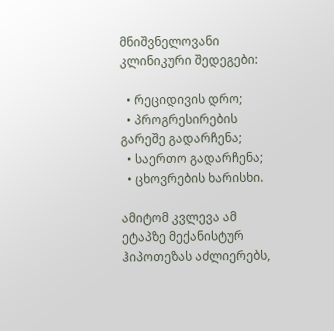მნიშვნელოვანი კლინიკური შედეგები:

  • რეციდივის დრო;
  • პროგრესირების გარეშე გადარჩენა;
  • საერთო გადარჩენა;
  • ცხოვრების ხარისხი.

ამიტომ კვლევა ამ ეტაპზე მექანისტურ ჰიპოთეზას აძლიერებს,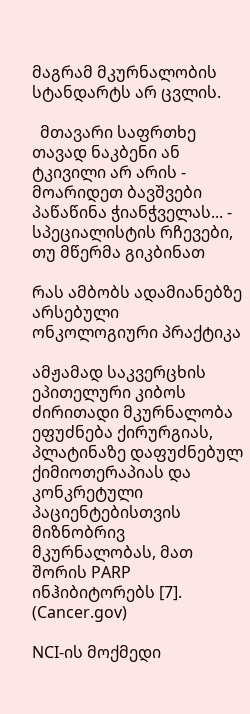მაგრამ მკურნალობის სტანდარტს არ ცვლის.

  მთავარი საფრთხე თავად ნაკბენი ან ტკივილი არ არის - მოარიდეთ ბავშვები პაწაწინა ჭიანჭველას... - სპეციალისტის რჩევები, თუ მწერმა გიკბინათ

რას ამბობს ადამიანებზე არსებული ონკოლოგიური პრაქტიკა

ამჟამად საკვერცხის ეპითელური კიბოს ძირითადი მკურნალობა ეფუძნება ქირურგიას, პლატინაზე დაფუძნებულ ქიმიოთერაპიას და კონკრეტული პაციენტებისთვის მიზნობრივ მკურნალობას, მათ შორის PARP ინჰიბიტორებს [7]. (Cancer.gov)

NCI-ის მოქმედი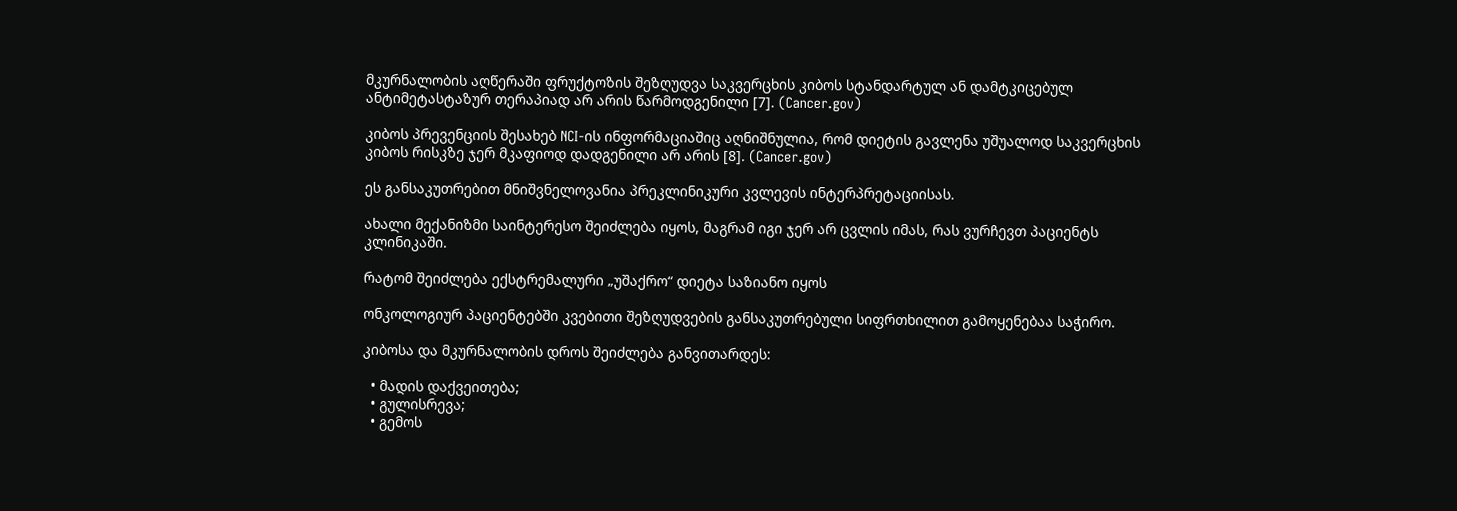მკურნალობის აღწერაში ფრუქტოზის შეზღუდვა საკვერცხის კიბოს სტანდარტულ ან დამტკიცებულ ანტიმეტასტაზურ თერაპიად არ არის წარმოდგენილი [7]. (Cancer.gov)

კიბოს პრევენციის შესახებ NCI-ის ინფორმაციაშიც აღნიშნულია, რომ დიეტის გავლენა უშუალოდ საკვერცხის კიბოს რისკზე ჯერ მკაფიოდ დადგენილი არ არის [8]. (Cancer.gov)

ეს განსაკუთრებით მნიშვნელოვანია პრეკლინიკური კვლევის ინტერპრეტაციისას.

ახალი მექანიზმი საინტერესო შეიძლება იყოს, მაგრამ იგი ჯერ არ ცვლის იმას, რას ვურჩევთ პაციენტს კლინიკაში.

რატომ შეიძლება ექსტრემალური „უშაქრო“ დიეტა საზიანო იყოს

ონკოლოგიურ პაციენტებში კვებითი შეზღუდვების განსაკუთრებული სიფრთხილით გამოყენებაა საჭირო.

კიბოსა და მკურნალობის დროს შეიძლება განვითარდეს:

  • მადის დაქვეითება;
  • გულისრევა;
  • გემოს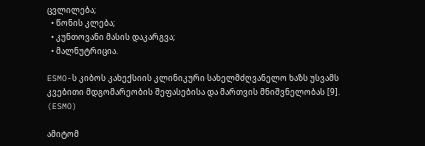ცვლილება;
  • წონის კლება;
  • კუნთოვანი მასის დაკარგვა;
  • მალნუტრიცია.

ESMO-ს კიბოს კახექსიის კლინიკური სახელმძღვანელო ხაზს უსვამს კვებითი მდგომარეობის შეფასებისა და მართვის მნიშვნელობას [9]. (ESMO)

ამიტომ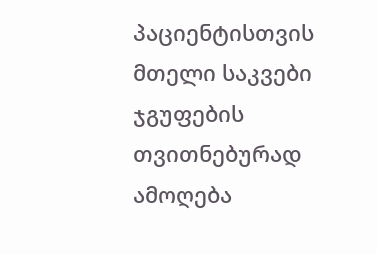პაციენტისთვის მთელი საკვები ჯგუფების თვითნებურად ამოღება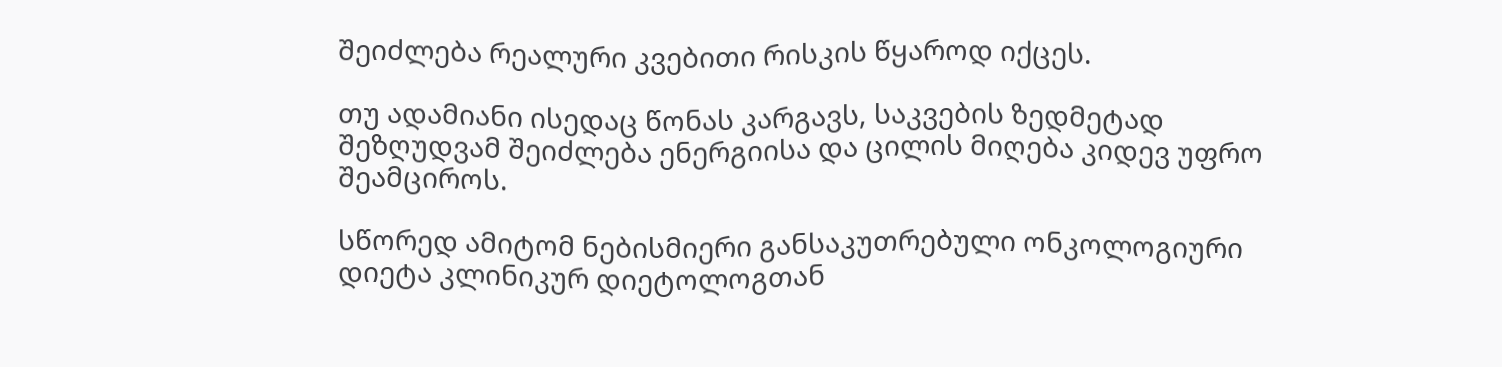შეიძლება რეალური კვებითი რისკის წყაროდ იქცეს.

თუ ადამიანი ისედაც წონას კარგავს, საკვების ზედმეტად შეზღუდვამ შეიძლება ენერგიისა და ცილის მიღება კიდევ უფრო შეამციროს.

სწორედ ამიტომ ნებისმიერი განსაკუთრებული ონკოლოგიური დიეტა კლინიკურ დიეტოლოგთან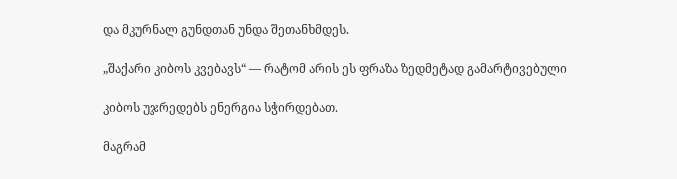და მკურნალ გუნდთან უნდა შეთანხმდეს.

„შაქარი კიბოს კვებავს“ — რატომ არის ეს ფრაზა ზედმეტად გამარტივებული

კიბოს უჯრედებს ენერგია სჭირდებათ.

მაგრამ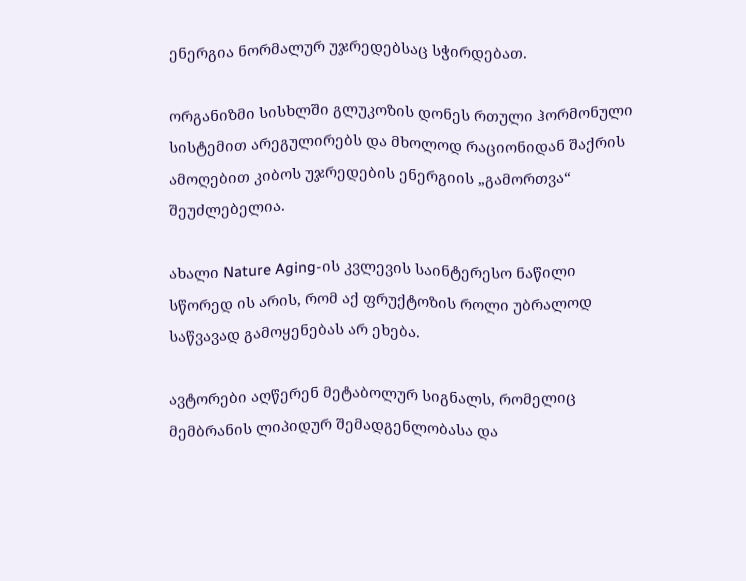ენერგია ნორმალურ უჯრედებსაც სჭირდებათ.

ორგანიზმი სისხლში გლუკოზის დონეს რთული ჰორმონული სისტემით არეგულირებს და მხოლოდ რაციონიდან შაქრის ამოღებით კიბოს უჯრედების ენერგიის „გამორთვა“ შეუძლებელია.

ახალი Nature Aging-ის კვლევის საინტერესო ნაწილი სწორედ ის არის, რომ აქ ფრუქტოზის როლი უბრალოდ საწვავად გამოყენებას არ ეხება.

ავტორები აღწერენ მეტაბოლურ სიგნალს, რომელიც მემბრანის ლიპიდურ შემადგენლობასა და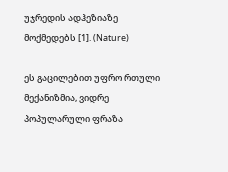უჯრედის ადჰეზიაზე მოქმედებს [1]. (Nature)

ეს გაცილებით უფრო რთული მექანიზმია, ვიდრე პოპულარული ფრაზა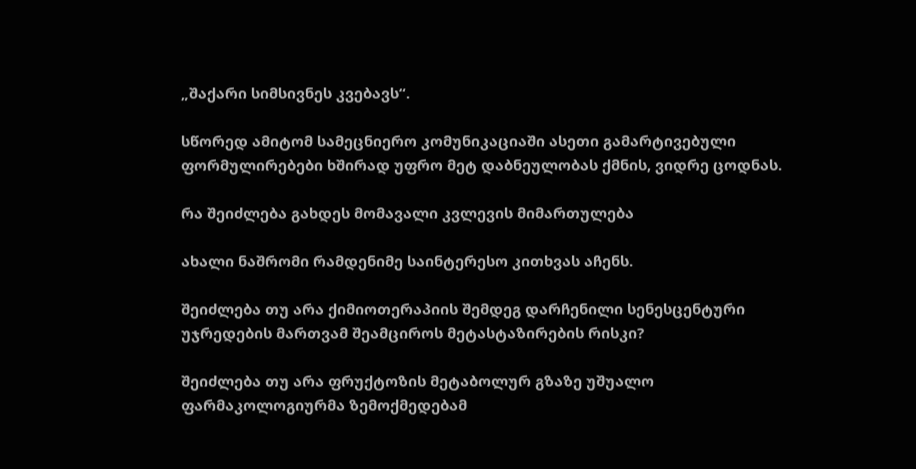„შაქარი სიმსივნეს კვებავს“.

სწორედ ამიტომ სამეცნიერო კომუნიკაციაში ასეთი გამარტივებული ფორმულირებები ხშირად უფრო მეტ დაბნეულობას ქმნის, ვიდრე ცოდნას.

რა შეიძლება გახდეს მომავალი კვლევის მიმართულება

ახალი ნაშრომი რამდენიმე საინტერესო კითხვას აჩენს.

შეიძლება თუ არა ქიმიოთერაპიის შემდეგ დარჩენილი სენესცენტური უჯრედების მართვამ შეამციროს მეტასტაზირების რისკი?

შეიძლება თუ არა ფრუქტოზის მეტაბოლურ გზაზე უშუალო ფარმაკოლოგიურმა ზემოქმედებამ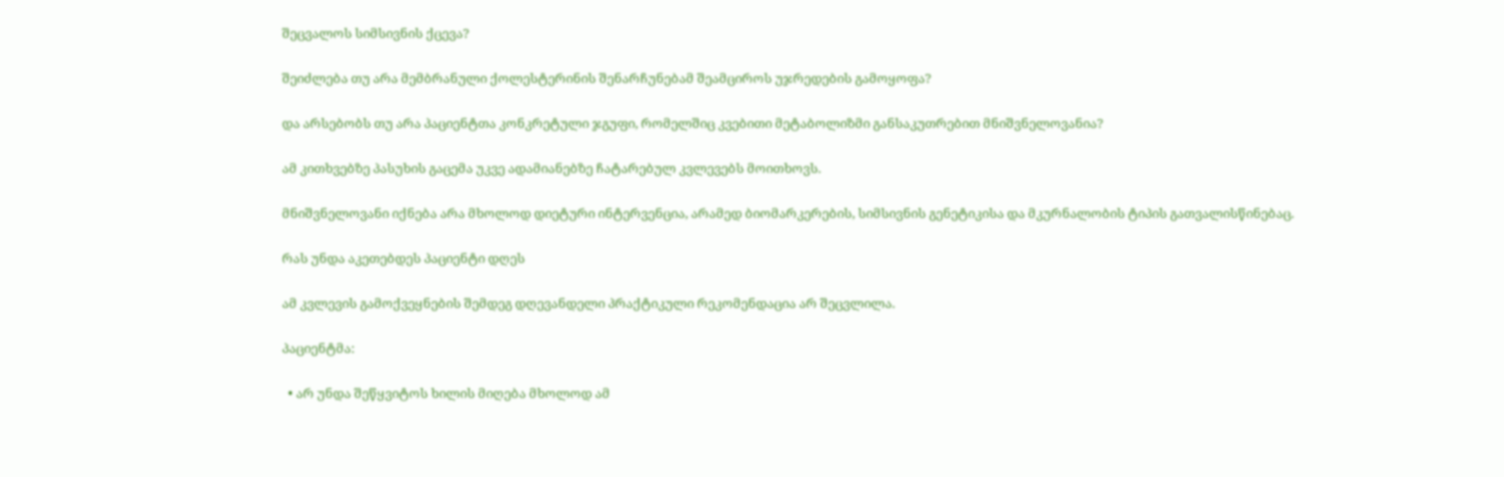შეცვალოს სიმსივნის ქცევა?

შეიძლება თუ არა მემბრანული ქოლესტერინის შენარჩუნებამ შეამციროს უჯრედების გამოყოფა?

და არსებობს თუ არა პაციენტთა კონკრეტული ჯგუფი, რომელშიც კვებითი მეტაბოლიზმი განსაკუთრებით მნიშვნელოვანია?

ამ კითხვებზე პასუხის გაცემა უკვე ადამიანებზე ჩატარებულ კვლევებს მოითხოვს.

მნიშვნელოვანი იქნება არა მხოლოდ დიეტური ინტერვენცია, არამედ ბიომარკერების, სიმსივნის გენეტიკისა და მკურნალობის ტიპის გათვალისწინებაც.

რას უნდა აკეთებდეს პაციენტი დღეს

ამ კვლევის გამოქვეყნების შემდეგ დღევანდელი პრაქტიკული რეკომენდაცია არ შეცვლილა.

პაციენტმა:

  • არ უნდა შეწყვიტოს ხილის მიღება მხოლოდ ამ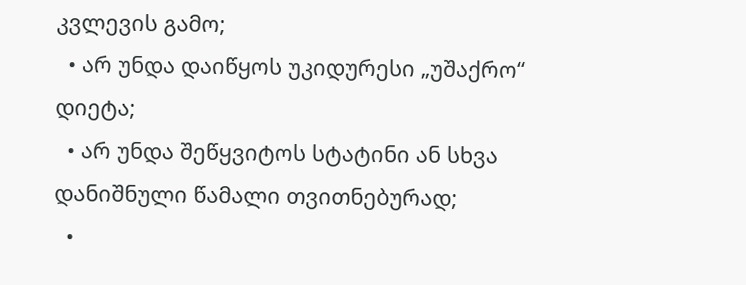კვლევის გამო;
  • არ უნდა დაიწყოს უკიდურესი „უშაქრო“ დიეტა;
  • არ უნდა შეწყვიტოს სტატინი ან სხვა დანიშნული წამალი თვითნებურად;
  •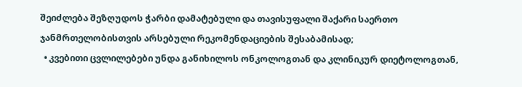შეიძლება შეზღუდოს ჭარბი დამატებული და თავისუფალი შაქარი საერთო ჯანმრთელობისთვის არსებული რეკომენდაციების შესაბამისად;
  • კვებითი ცვლილებები უნდა განიხილოს ონკოლოგთან და კლინიკურ დიეტოლოგთან,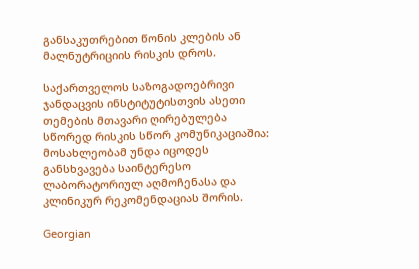განსაკუთრებით წონის კლების ან მალნუტრიციის რისკის დროს.

საქართველოს საზოგადოებრივი ჯანდაცვის ინსტიტუტისთვის ასეთი თემების მთავარი ღირებულება სწორედ რისკის სწორ კომუნიკაციაშია: მოსახლეობამ უნდა იცოდეს განსხვავება საინტერესო ლაბორატორიულ აღმოჩენასა და კლინიკურ რეკომენდაციას შორის.

Georgian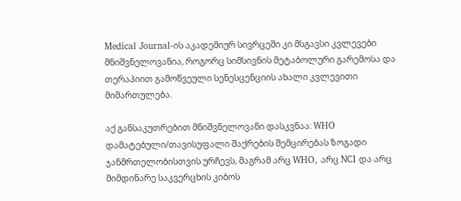Medical Journal-ის აკადემიურ სივრცეში კი მსგავსი კვლევები მნიშვნელოვანია, როგორც სიმსივნის მეტაბოლური გარემოსა და თერაპიით გამოწვეული სენესცენციის ახალი კვლევითი მიმართულება.

აქ განსაკუთრებით მნიშვნელოვანი დასკვნაა: WHO დამატებული/თავისუფალი შაქრების შემცირებას ზოგადი ჯანმრთელობისთვის ურჩევს, მაგრამ არც WHO, არც NCI და არც მიმდინარე საკვერცხის კიბოს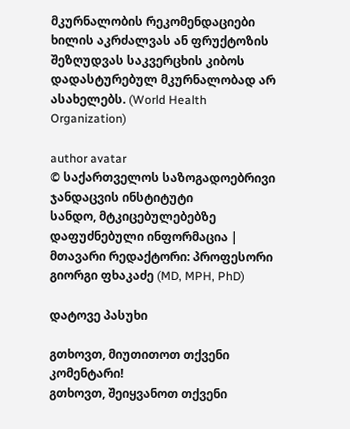მკურნალობის რეკომენდაციები ხილის აკრძალვას ან ფრუქტოზის შეზღუდვას საკვერცხის კიბოს დადასტურებულ მკურნალობად არ ასახელებს. (World Health Organization)

author avatar
© საქართველოს საზოგადოებრივი ჯანდაცვის ინსტიტუტი
სანდო, მტკიცებულებებზე დაფუძნებული ინფორმაცია | მთავარი რედაქტორი: პროფესორი გიორგი ფხაკაძე (MD, MPH, PhD)

დატოვე პასუხი

გთხოვთ, მიუთითოთ თქვენი კომენტარი!
გთხოვთ, შეიყვანოთ თქვენი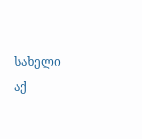სახელი აქ